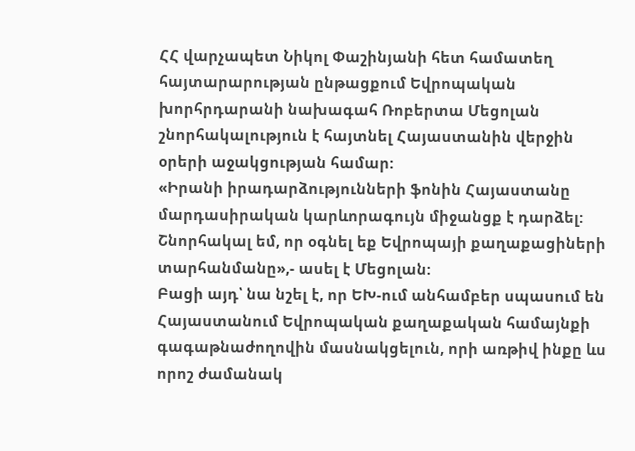ՀՀ վարչապետ Նիկոլ Փաշինյանի հետ համատեղ հայտարարության ընթացքում Եվրոպական խորհրդարանի նախագահ Ռոբերտա Մեցոլան շնորհակալություն է հայտնել Հայաստանին վերջին օրերի աջակցության համար:
«Իրանի իրադարձությունների ֆոնին Հայաստանը մարդասիրական կարևորագույն միջանցք է դարձել: Շնորհակալ եմ, որ օգնել եք Եվրոպայի քաղաքացիների տարհանմանը»,- ասել է Մեցոլան:
Բացի այդ՝ նա նշել է, որ ԵԽ-ում անհամբեր սպասում են Հայաստանում Եվրոպական քաղաքական համայնքի գագաթնաժողովին մասնակցելուն, որի առթիվ ինքը ևս որոշ ժամանակ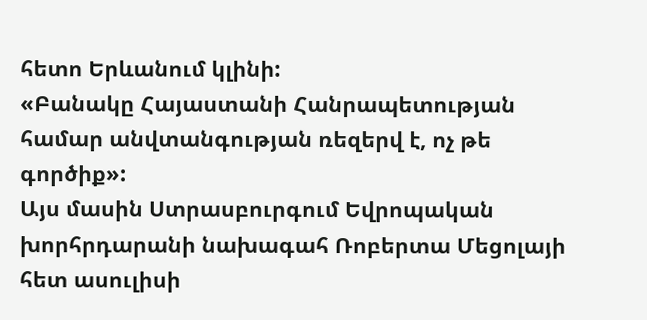հետո Երևանում կլինի:
«Բանակը Հայաստանի Հանրապետության համար անվտանգության ռեզերվ է, ոչ թե գործիք»:
Այս մասին Ստրասբուրգում Եվրոպական խորհրդարանի նախագահ Ռոբերտա Մեցոլայի հետ ասուլիսի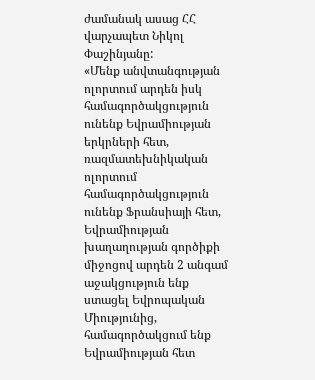ժամանակ ասաց ՀՀ վարչապետ Նիկոլ Փաշինյանը:
«Մենք անվտանգության ոլորտում արդեն իսկ համագործակցություն ունենք Եվրամիության երկրների հետ, ռազմատեխնիկական ոլորտում համագործակցություն ունենք Ֆրանսիայի հետ, Եվրամիության խաղաղության գործիքի միջոցով արդեն 2 անգամ աջակցություն ենք ստացել Եվրոպական Միությունից, համագործակցում ենք Եվրամիության հետ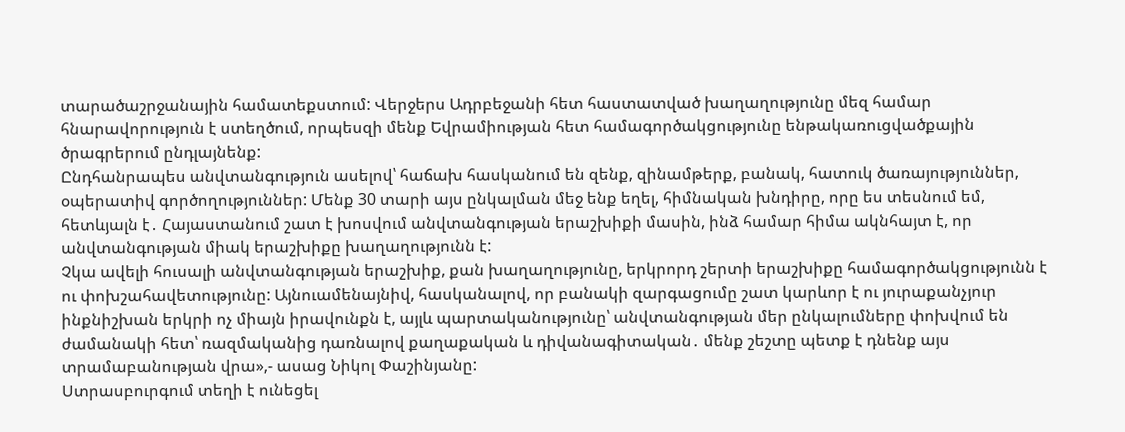տարածաշրջանային համատեքստում: Վերջերս Ադրբեջանի հետ հաստատված խաղաղությունը մեզ համար հնարավորություն է ստեղծում, որպեսզի մենք Եվրամիության հետ համագործակցությունը ենթակառուցվածքային ծրագրերում ընդլայնենք:
Ընդհանրապես անվտանգություն ասելով՝ հաճախ հասկանում են զենք, զինամթերք, բանակ, հատուկ ծառայություններ, օպերատիվ գործողություններ: Մենք 30 տարի այս ընկալման մեջ ենք եղել, հիմնական խնդիրը, որը ես տեսնում եմ, հետևյալն է․ Հայաստանում շատ է խոսվում անվտանգության երաշխիքի մասին, ինձ համար հիմա ակնհայտ է, որ անվտանգության միակ երաշխիքը խաղաղությունն է:
Չկա ավելի հուսալի անվտանգության երաշխիք, քան խաղաղությունը, երկրորդ շերտի երաշխիքը համագործակցությունն է ու փոխշահավետությունը: Այնուամենայնիվ, հասկանալով, որ բանակի զարգացումը շատ կարևոր է ու յուրաքանչյուր ինքնիշխան երկրի ոչ միայն իրավունքն է, այլև պարտականությունը՝ անվտանգության մեր ընկալումները փոխվում են ժամանակի հետ՝ ռազմականից դառնալով քաղաքական և դիվանագիտական․ մենք շեշտը պետք է դնենք այս տրամաբանության վրա»,- ասաց Նիկոլ Փաշինյանը:
Ստրասբուրգում տեղի է ունեցել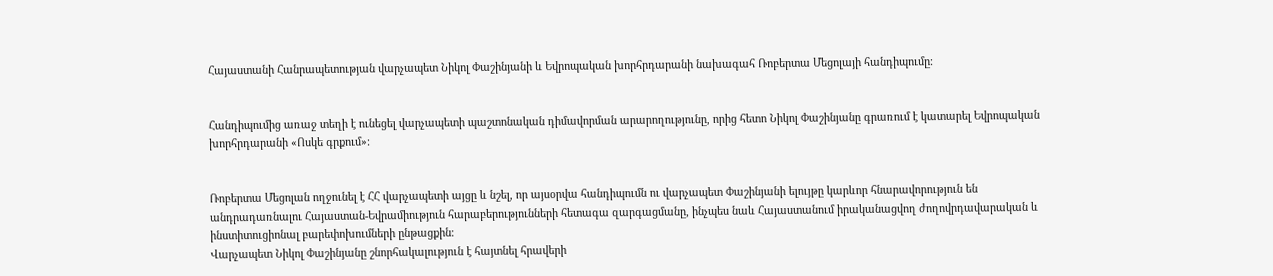Հայաստանի Հանրապետության վարչապետ Նիկոլ Փաշինյանի և Եվրոպական խորհրդարանի նախագահ Ռոբերտա Մեցոլայի հանդիպումը։


Հանդիպումից առաջ տեղի է ունեցել վարչապետի պաշտոնական դիմավորման արարողությունը, որից հետո Նիկոլ Փաշինյանը գրառում է կատարել Եվրոպական խորհրդարանի «Ոսկե գրքում»։


Ռոբերտա Մեցոլան ողջունել է ՀՀ վարչապետի այցը և նշել, որ այսօրվա հանդիպումն ու վարչապետ Փաշինյանի ելույթը կարևոր հնարավորություն են անդրադառնալու Հայաստան-Եվրամիություն հարաբերությունների հետագա զարգացմանը, ինչպես նաև Հայաստանում իրականացվող ժողովրդավարական և ինստիտուցիոնալ բարեփոխումների ընթացքին։
Վարչապետ Նիկոլ Փաշինյանը շնորհակալություն է հայտնել հրավերի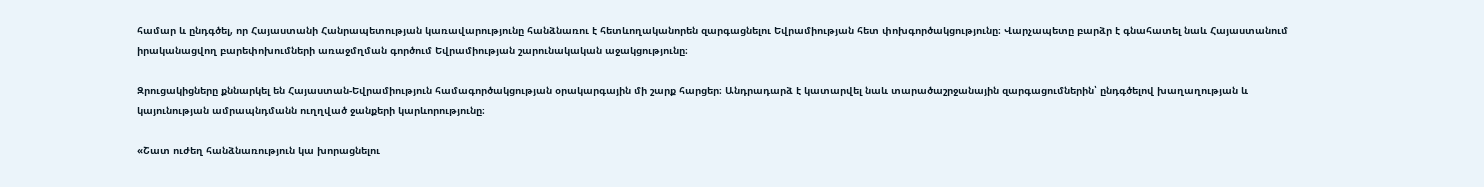համար և ընդգծել, որ Հայաստանի Հանրապետության կառավարությունը հանձնառու է հետևողականորեն զարգացնելու Եվրամիության հետ փոխգործակցությունը։ Վարչապետը բարձր է գնահատել նաև Հայաստանում իրականացվող բարեփոխումների առաջմղման գործում Եվրամիության շարունակական աջակցությունը։

Զրուցակիցները քննարկել են Հայաստան-Եվրամիություն համագործակցության օրակարգային մի շարք հարցեր։ Անդրադարձ է կատարվել նաև տարածաշրջանային զարգացումներին՝ ընդգծելով խաղաղության և կայունության ամրապնդմանն ուղղված ջանքերի կարևորությունը։

«Շատ ուժեղ հանձնառություն կա խորացնելու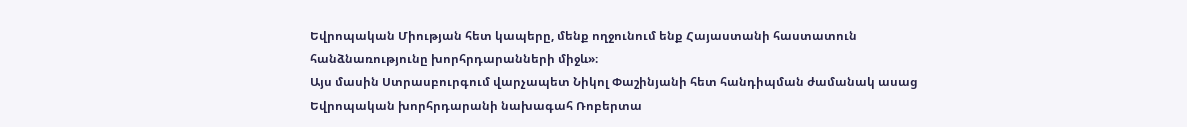Եվրոպական Միության հետ կապերը, մենք ողջունում ենք Հայաստանի հաստատուն հանձնառությունը խորհրդարանների միջև»։
Այս մասին Ստրասբուրգում վարչապետ Նիկոլ Փաշինյանի հետ հանդիպման ժամանակ ասաց Եվրոպական խորհրդարանի նախագահ Ռոբերտա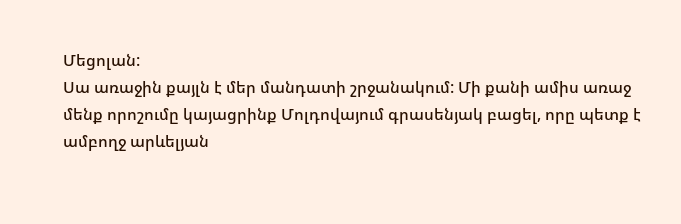Մեցոլան:
Սա առաջին քայլն է մեր մանդատի շրջանակում: Մի քանի ամիս առաջ մենք որոշումը կայացրինք Մոլդովայում գրասենյակ բացել, որը պետք է ամբողջ արևելյան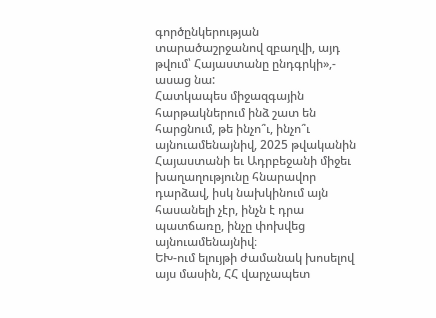գործընկերության տարածաշրջանով զբաղվի, այդ թվում՝ Հայաստանը ընդգրկի»,- ասաց նա:
Հատկապես միջազգային հարթակներում ինձ շատ են հարցնում, թե ինչո՞ւ, ինչո՞ւ այնուամենայնիվ, 2025 թվականին Հայաստանի եւ Ադրբեջանի միջեւ խաղաղությունը հնարավոր դարձավ, իսկ նախկինում այն հասանելի չէր, ինչն է դրա պատճառը, ինչը փոխվեց այնուամենայնիվ։
ԵԽ-ում ելույթի ժամանակ խոսելով այս մասին, ՀՀ վարչապետ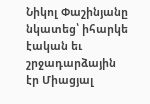Նիկոլ Փաշինյանը նկատեց՝ իհարկե էական եւ շրջադարձային էր Միացյալ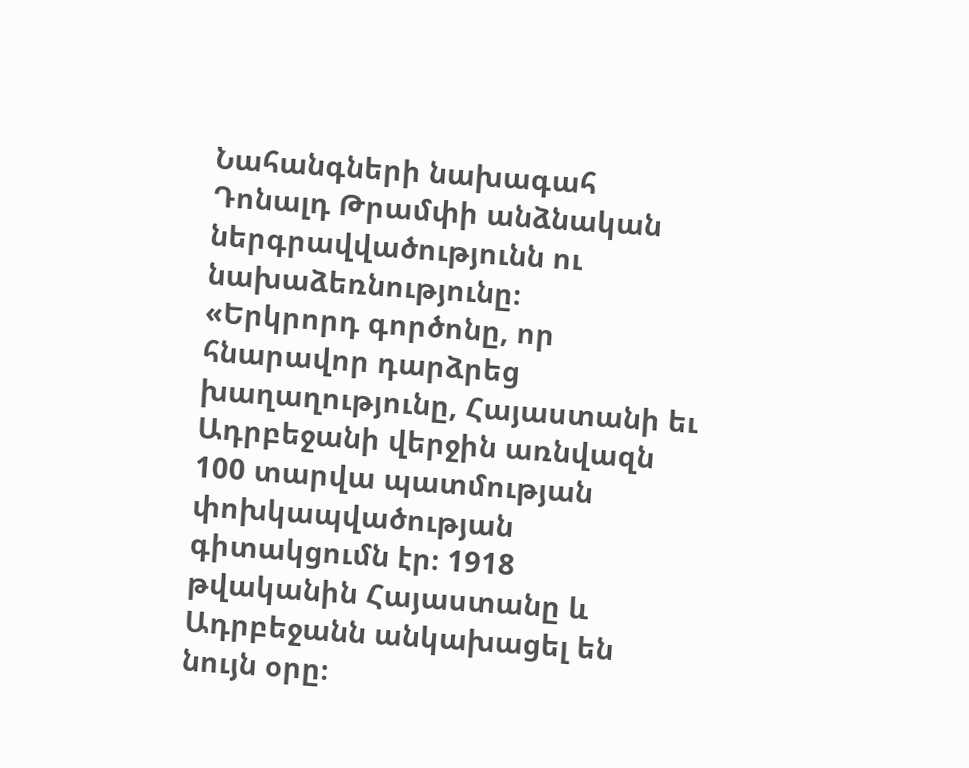Նահանգների նախագահ Դոնալդ Թրամփի անձնական ներգրավվածությունն ու նախաձեռնությունը։
«Երկրորդ գործոնը, որ հնարավոր դարձրեց խաղաղությունը, Հայաստանի եւ Ադրբեջանի վերջին առնվազն 100 տարվա պատմության փոխկապվածության գիտակցումն էր։ 1918 թվականին Հայաստանը և Ադրբեջանն անկախացել են նույն օրը։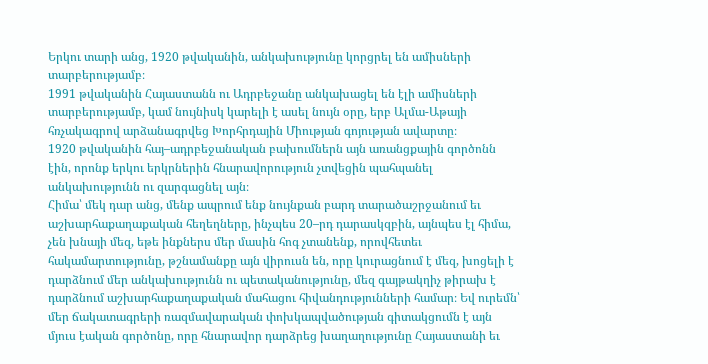Երկու տարի անց, 1920 թվականին, անկախությունը կորցրել են ամիսների տարբերությամբ։
1991 թվականին Հայաստանն ու Ադրբեջանը անկախացել են էլի ամիսների տարբերությամբ, կամ նույնիսկ կարելի է ասել նույն օրը, երբ Ալմա-Աթայի հռչակագրով արձանագրվեց Խորհրդային Միության գոյության ավարտը։
1920 թվականին հայ–ադրբեջանական բախումներն այն առանցքային գործոնն էին, որոնք երկու երկրներին հնարավորություն չտվեցին պահպանել անկախությունն ու զարգացնել այն։
Հիմա՝ մեկ դար անց, մենք ապրում ենք նույնքան բարդ տարածաշրջանում եւ աշխարհաքաղաքական հեղեղները, ինչպես 20–րդ դարասկզբին, այնպես էլ հիմա, չեն խնայի մեզ, եթե ինքներս մեր մասին հոգ չտանենք, որովհետեւ հակամարտությունը, թշնամանքը այն վիրուսն են, որը կուրացնում է մեզ, խոցելի է դարձնում մեր անկախությունն ու պետականությունը, մեզ գայթակղիչ թիրախ է դարձնում աշխարհաքաղաքական մահացու հիվանդությունների համար։ Եվ ուրեմն՝ մեր ճակատագրերի ռազմավարական փոխկապվածության գիտակցումն է այն մյուս էական գործոնը, որը հնարավոր դարձրեց խաղաղությունը Հայաստանի եւ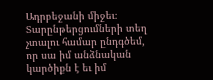Ադրբեջանի միջեւ։
Տարընթերցումների տեղ չտալու համար ընդգծեմ, որ սա իմ անձնական կարծիքն է եւ իմ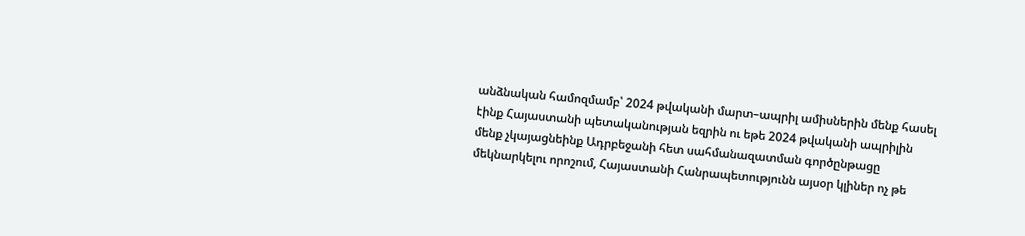անձնական համոզմամբ՝ 2024 թվականի մարտ–ապրիլ ամիսներին մենք հասել էինք Հայաստանի պետականության եզրին ու եթե 2024 թվականի ապրիլին մենք չկայացնեինք Ադրբեջանի հետ սահմանազատման գործընթացը մեկնարկելու որոշում, Հայաստանի Հանրապետությունն այսօր կլիներ ոչ թե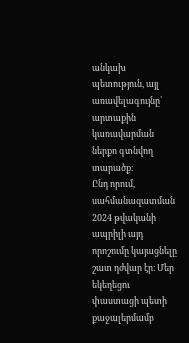անկախ պետություն, այլ առավելագույնը՝ արտաքին կառավարման ներքո գտնվող տարածք։
Ընդ որում, սահմանազատման 2024 թվականի ապրիլի այդ որոշումը կայացնելը շատ դժվար էր։ Մեր եկեղեցու փաստացի պետի քաջալերմամբ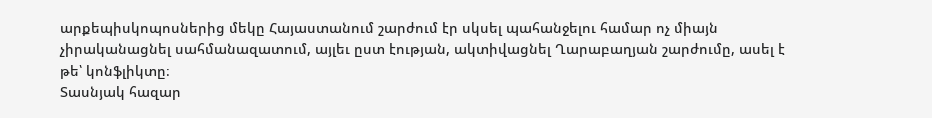արքեպիսկոպոսներից մեկը Հայաստանում շարժում էր սկսել պահանջելու համար ոչ միայն չիրականացնել սահմանազատում, այլեւ ըստ էության, ակտիվացնել Ղարաբաղյան շարժումը, ասել է թե՝ կոնֆլիկտը։
Տասնյակ հազար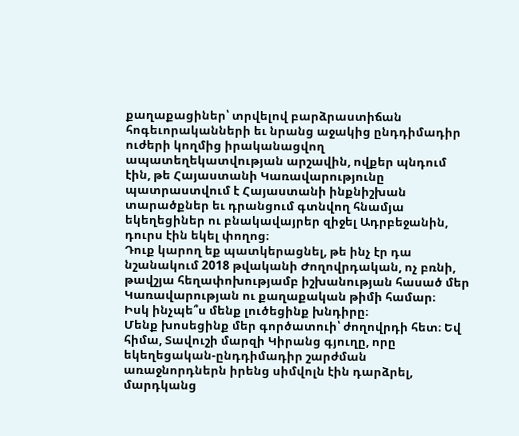քաղաքացիներ՝ տրվելով բարձրաստիճան հոգեւորականների եւ նրանց աջակից ընդդիմադիր ուժերի կողմից իրականացվող ապատեղեկատվության արշավին, ովքեր պնդում էին, թե Հայաստանի Կառավարությունը պատրաստվում է Հայաստանի ինքնիշխան տարածքներ եւ դրանցում գտնվող հնամյա եկեղեցիներ ու բնակավայրեր զիջել Ադրբեջանին, դուրս էին եկել փողոց։
Դուք կարող եք պատկերացնել, թե ինչ էր դա նշանակում 2018 թվականի Ժողովրդական, ոչ բռնի, թավշյա հեղափոխությամբ իշխանության հասած մեր Կառավարության ու քաղաքական թիմի համար։
Իսկ ինչպե՞ս մենք լուծեցինք խնդիրը։
Մենք խոսեցինք մեր գործատուի՝ ժողովրդի հետ։ Եվ հիմա, Տավուշի մարզի Կիրանց գյուղը, որը եկեղեցական-ընդդիմադիր շարժման առաջնորդներն իրենց սիմվոլն էին դարձրել, մարդկանց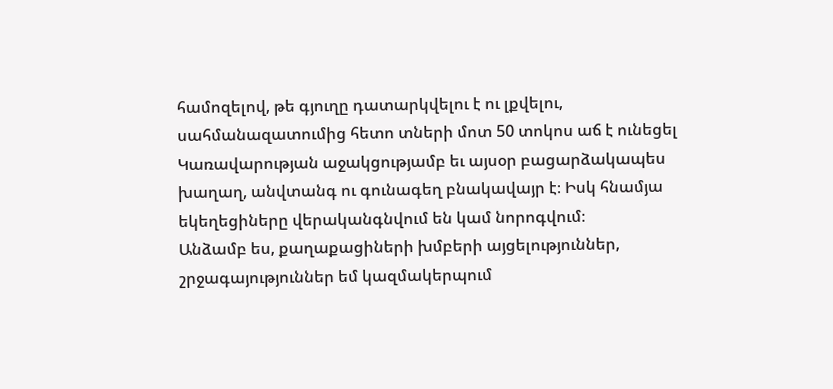համոզելով, թե գյուղը դատարկվելու է ու լքվելու, սահմանազատումից հետո տների մոտ 50 տոկոս աճ է ունեցել Կառավարության աջակցությամբ եւ այսօր բացարձակապես խաղաղ, անվտանգ ու գունագեղ բնակավայր է։ Իսկ հնամյա եկեղեցիները վերականգնվում են կամ նորոգվում։
Անձամբ ես, քաղաքացիների խմբերի այցելություններ, շրջագայություններ եմ կազմակերպում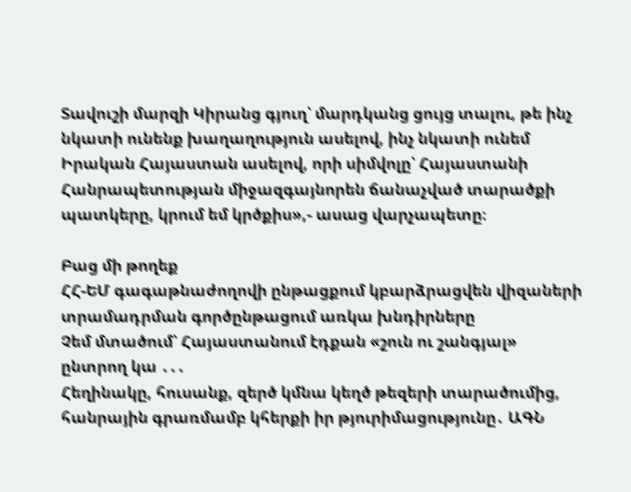Տավուշի մարզի Կիրանց գյուղ՝ մարդկանց ցույց տալու, թե ինչ նկատի ունենք խաղաղություն ասելով, ինչ նկատի ունեմ Իրական Հայաստան ասելով, որի սիմվոլը՝ Հայաստանի Հանրապետության միջազգայնորեն ճանաչված տարածքի պատկերը, կրում եմ կրծքիս»,- ասաց վարչապետը։

Բաց մի թողեք
ՀՀ-ԵՄ գագաթնաժողովի ընթացքում կբարձրացվեն վիզաների տրամադրման գործընթացում առկա խնդիրները
Չեմ մտածում՝ Հայաստանում էդքան «շուն ու շանգյալ» ընտրող կա ․․․
Հեղինակը, հուսանք, զերծ կմնա կեղծ թեզերի տարածումից, հանրային գրառմամբ կհերքի իր թյուրիմացությունը․ ԱԳՆ